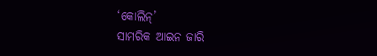‘କୋଲିନ୍’
ସାମରିକ ଆଇନ ଜାରି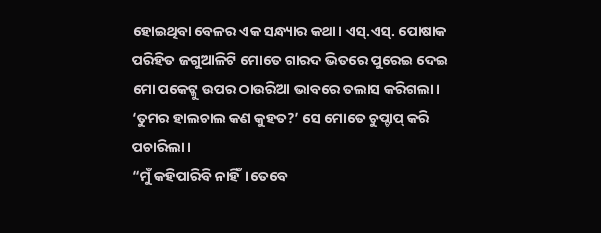ହୋଇଥିବା ବେଳର ଏକ ସନ୍ଧ୍ୟାର କଥା। ଏସ୍.ଏସ୍. ପୋଷାକ ପରିହିତ ଜଗୁଆଳିଟି ମୋତେ ଗାରଦ ଭିତରେ ପୁରେଇ ଦେଇ ମୋ ପକେଟ୍କୁ ଉପର ଠାଉରିଆ ଭାବରେ ତଲାସ କରିଗଲା।
‘ତୁମର ହାଲଚାଲ କଣ କୁହତ?’ ସେ ମୋତେ ଚୁପ୍ଚାପ୍ କରି ପଚାରିଲା।
“ମୁଁ କହିପାରିବି ନାହିଁ।ତେବେ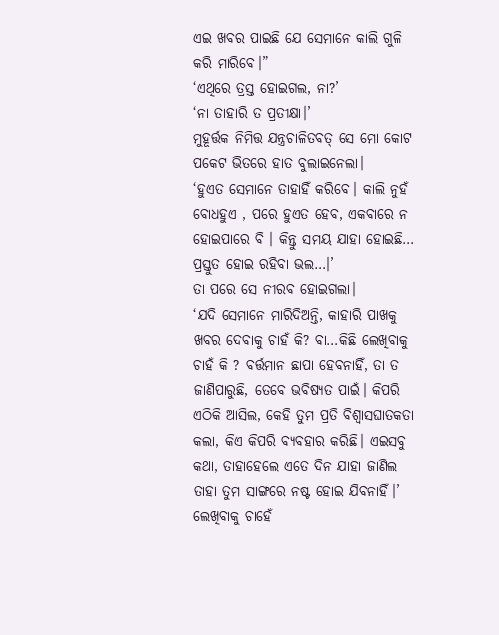ଏଇ ଖବର ପାଇଛି ଯେ ସେମାନେ କାଲି ଗୁଳି କରି ମାରିବେ।”
‘ଏଥିରେ ତ୍ରସ୍ତ ହୋଇଗଲ, ନା?’
‘ନା ତାହାରି ତ ପ୍ରତୀକ୍ଷା।’
ମୁହୂର୍ତ୍ତକ ନିମିତ୍ତ ଯନ୍ତ୍ରଚାଳିତବତ୍ ସେ ମୋ କୋଟ ପକେଟ ଭିତରେ ହାତ ବୁଲାଇନେଲା।
‘ହୁଏତ ସେମାନେ ତାହାହିଁ କରିବେ। କାଲି ନୁହଁ ବୋଧହୁଏ , ପରେ ହୁଏତ ହେବ, ଏକବାରେ ନ ହୋଇପାରେ ବି । କିନ୍ତୁ ସମୟ ଯାହା ହୋଇଛି… ପ୍ରସ୍ତୁତ ହୋଇ ରହିବା ଭଲ…।’
ତା ପରେ ସେ ନୀରବ ହୋଇଗଲା।
‘ଯଦି ସେମାନେ ମାରିଦିଅନ୍ତି, କାହାରି ପାଖକୁ ଖବର ଦେବାକୁ ଚାହଁ କି? ବା…କିଛି ଲେଖିବାକୁ ଚାହଁ କି ? ବର୍ତ୍ତମାନ ଛାପା ହେବନାହିଁ, ତା ତ ଜାଣିପାରୁଛି, ତେବେ ଭବିଷ୍ୟତ ପାଇଁ। କିପରି ଏଠିକି ଆସିଲ, କେହି ତୁମ ପ୍ରତି ବିଶ୍ବାସଘାତକତା କଲା, କିଏ କିପରି ବ୍ୟବହାର କରିଛି। ଏଇସବୁ କଥା, ତାହାହେଲେ ଏତେ ଦିନ ଯାହା ଜାଣିଲ ତାହା ତୁମ ସାଙ୍ଗରେ ନଷ୍ଟ ହୋଇ ଯିବନାହିଁ।’
ଲେଖିବାକୁ ଚାହେଁ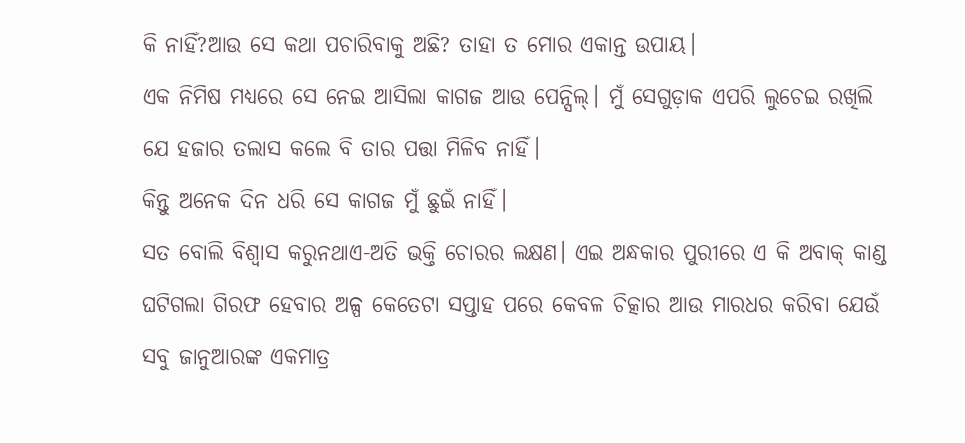କି ନାହିଁ?ଆଉ ସେ କଥା ପଚାରିବାକୁ ଅଛି? ତାହା ତ ମୋର ଏକାନ୍ତ ଉପାୟ।
ଏକ ନିମିଷ ମଧ୍ୟରେ ସେ ନେଇ ଆସିଲା କାଗଜ ଆଉ ପେନ୍ସିଲ୍। ମୁଁ ସେଗୁଡ଼ାକ ଏପରି ଲୁଚେଇ ରଖିଲି ଯେ ହଜାର ତଲାସ କଲେ ବି ତାର ପତ୍ତା ମିଳିବ ନାହିଁ।
କିନ୍ତୁ ଅନେକ ଦିନ ଧରି ସେ କାଗଜ ମୁଁ ଛୁଇଁ ନାହିଁ।
ସତ ବୋଲି ବିଶ୍ବାସ କରୁନଥାଏ-ଅତି ଭକ୍ତି ଚୋରର ଲକ୍ଷଣ। ଏଇ ଅନ୍ଧକାର ପୁରୀରେ ଏ କି ଅବାକ୍ କାଣ୍ଡ ଘଟିଗଲା ଗିରଫ ହେବାର ଅଳ୍ପ କେତେଟା ସପ୍ତାହ ପରେ କେବଳ ଚିତ୍କାର ଆଉ ମାରଧର କରିବା ଯେଉଁ ସବୁ ଜାନୁଆରଙ୍କ ଏକମାତ୍ର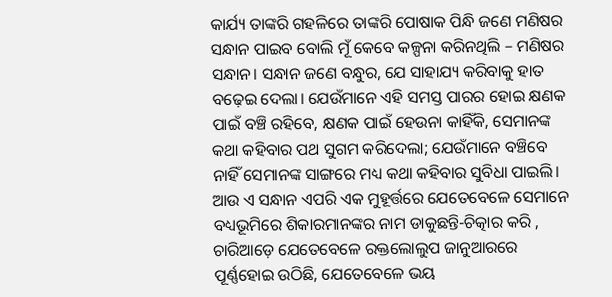କାର୍ଯ୍ୟ ତାଙ୍କରି ଗହଳିରେ ତାଙ୍କରି ପୋଷାକ ପିନ୍ଧି ଜଣେ ମଣିଷର ସନ୍ଧାନ ପାଇବ ବୋଲି ମୂଁ କେବେ କଳ୍ପନା କରିନଥିଲି – ମଣିଷର ସନ୍ଧାନ। ସନ୍ଧାନ ଜଣେ ବନ୍ଧୁର, ଯେ ସାହାଯ୍ୟ କରିବାକୁ ହାତ ବଢ଼େଇ ଦେଲା। ଯେଉଁମାନେ ଏହି ସମସ୍ତ ପାରର ହୋଇ କ୍ଷଣକ ପାଇଁ ବଞ୍ଚି ରହିବେ, କ୍ଷଣକ ପାଇଁ ହେଉନା କାହିଁକି, ସେମାନଙ୍କ କଥା କହିବାର ପଥ ସୁଗମ କରିଦେଲା; ଯେଉଁମାନେ ବଞ୍ଚିବେ ନାହିଁ ସେମାନଙ୍କ ସାଙ୍ଗରେ ମଧ୍ୟ କଥା କହିବାର ସୁବିଧା ପାଇଲି। ଆଉ ଏ ସନ୍ଧାନ ଏପରି ଏକ ମୁହୂର୍ତ୍ତରେ ଯେତେବେଳେ ସେମାନେ ବଧ୍ୟଭୂମିରେ ଶିକାରମାନଙ୍କର ନାମ ଡାକୁଛନ୍ତି-ଚିତ୍କାର କରି , ଚାରିଆଡ଼େ ଯେତେବେଳେ ରକ୍ତଲୋଲୁପ ଜାନୁଆରରେ ପୂର୍ଣ୍ଣହୋଇ ଉଠିଛି, ଯେତେବେଳେ ଭୟ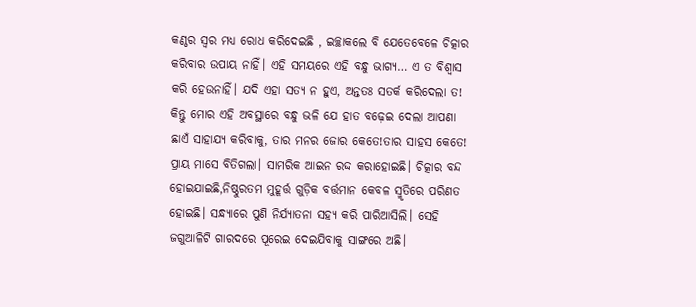କଣ୍ଠର ସ୍ବର ମଧ୍ୟ ରୋଧ କରିଦେଇଛି , ଇଚ୍ଛାକଲେ ବି ଯେତେବେଳେ ଚିତ୍କାର କରିବାର ଉପାୟ ନାହିଁ। ଏହି ସମୟରେ ଏହି ବନ୍ଧୁ ଭାଗ୍ୟ… ଏ ତ ବିଶ୍ବାସ କରି ହେଉନାହିଁ। ଯଦି ଏହା ସତ୍ୟ ନ ହୁଏ, ଅନ୍ତତଃ ସତର୍କ କରିଦେଲା ତ! କିନ୍ତୁ ମୋର ଏହି ଅବସ୍ଥାରେ ବନ୍ଧୁ ଭଳି ଯେ ହାତ ବଢ଼େଇ ଦେଲା ଆପଣା ଛାଏଁ ସାହାଯ୍ୟ କରିବାକୁ, ତାର ମନର ଜୋର କେତେ!ତାର ସାହସ କେତେ!
ପ୍ରାୟ ମାସେ ବିତିଗଲା। ସାମରିକ ଆଇନ ରଦ୍ଦ କରାହୋଇଛି। ଚିତ୍କାର ବନ୍ଦ ହୋଇଯାଇଛି,ନିଷ୍ଠୁରତମ ମୁହୂର୍ତ୍ତ ଗୁଡ଼ିକ ବର୍ତ୍ତମାନ କେବଳ ସ୍ମୃତିରେ ପରିଣତ ହୋଇଛି। ସନ୍ଧ୍ୟାରେ ପୁଣି ନିର୍ଯ୍ୟାତନା ସହ୍ୟ କରି ପାରିଆସିଲି। ସେହି ଜଗୁଆଳିଟି ଗାରଦରେ ପୂରେଇ ଦେଇଯିବାକୁ ସାଙ୍ଗରେ ଅଛି।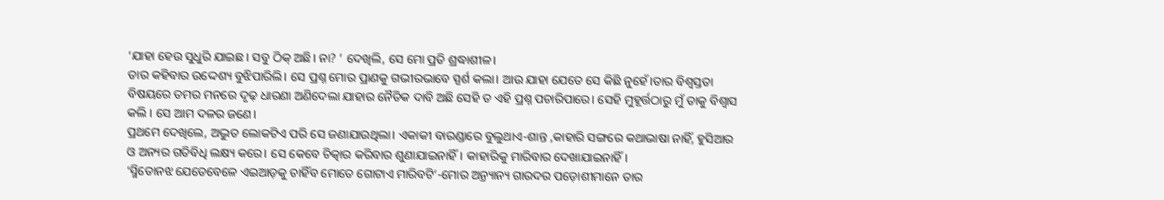‘ଯାହା ହେଉ ସୁଧୁରି ଯାଇଛ। ସବୁ ଠିକ୍ ଅଛି। ନା? ’ ଦେଖିଲି, ସେ ମୋ ପ୍ରତି ଶ୍ରଦ୍ଧାଶୀଳ।
ତାର କହିବାର ଉଦ୍ଦେଶ୍ୟ ବୁଝିପାରିଲି। ସେ ପ୍ରଶ୍ନ ମୋର ପ୍ରାଣକୁ ଗଭୀରଭାବେ ସ୍ପର୍ଶ କଲା। ଆଉ ଯାହା ଯେତେ ସେ କିଛି ନୁହେଁ।ତାର ବିଶ୍ବସ୍ତତା ବିଷୟରେ ତମର ମନରେ ଦୃଢ଼ ଧାରଣା ଅଣିଦେଲା ଯାହାର ନୈତିକ ଦାବି ଅଛି ସେହି ତ ଏହି ପ୍ରଶ୍ନ ପଚାରିପାରେ। ସେହି ମୁହୂର୍ତ୍ତଠାରୁ ମୁଁ ତାକୁ ବିଶ୍ବାସ କଲି । ସେ ଆମ ଦଳର ଜଣେ।
ପ୍ରଥମେ ଦେଖିଲେ, ଅଦ୍ଭୁତ ଲୋକଟିଏ ପରି ସେ ଜଣାଯାଉଥିଲା। ଏକାକୀ ବାରଣ୍ଡାରେ ବୁଲୁଥାଏ-ଶାନ୍ତ ,କାହାରି ସଙ୍ଗରେ କଥାଭାଷା ନାହିଁ, ହୁସିଆର ଓ ଅନ୍ୟର ଗତିବିଧି ଲକ୍ଷ୍ୟ କରେ। ସେ କେବେ ଚିତ୍କାର କରିବାର ଶୁଣାଯାଇନାହିଁ। କାହାରିକୁ ମାରିବାର ଦେଖାଯାଇନାହିଁ।
‘ସ୍ମିତୋନଝ ଯେତେବେଳେ ଏଇଆଡ଼କୁ ଚାହିଁବ ମୋତେ ଗୋଟାଏ ମାରିବଟି’-ମୋର ଅ୍ରନ୍ୟାନ୍ୟ ଗାରଦର ପଡ଼ୋଶୀମାନେ ତାର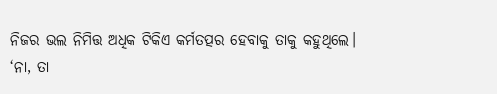ନିଜର ଭଲ ନିମିତ୍ତ ଅଧିକ ଟିକିଏ କର୍ମତତ୍ପର ହେବାକୁ ତାକୁ କହୁଥିଲେ।
‘ନା, ତା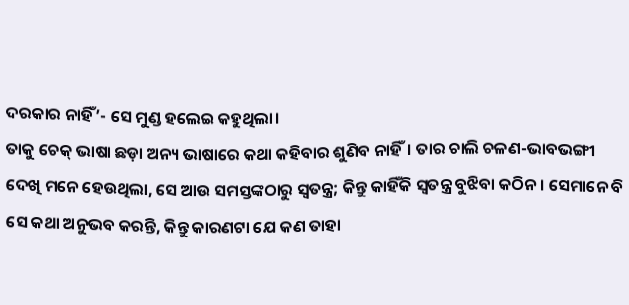ଦରକାର ନାହିଁ’- ସେ ମୁଣ୍ଡ ହଲେଇ କହୁଥିଲା।
ତାକୁ ଚେକ୍ ଭାଷା ଛଡ଼ା ଅନ୍ୟ ଭାଷାରେ କଥା କହିବାର ଶୁଣିବ ନାହିଁ। ତାର ଚାଲି ଚଳଣ-ଭାବଭଙ୍ଗୀ ଦେଖି ମନେ ହେଉଥିଲା, ସେ ଆଉ ସମସ୍ତଙ୍କଠାରୁ ସ୍ବତନ୍ତ୍ର; କିନ୍ତୁ କାହିଁକି ସ୍ବତନ୍ତ୍ର ବୁଝିବା କଠିନ। ସେମାନେ ବି ସେ କଥା ଅନୁଭବ କରନ୍ତି, କିନ୍ତୁ କାରଣଟା ଯେ କଣ ତାହା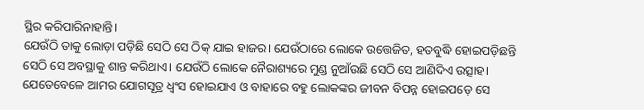ସ୍ଥିର କରିପାରିନାହାନ୍ତି।
ଯେଉଁଠି ତାକୁ ଲୋଡ଼ା ପଡ଼ିଛି ସେଠି ସେ ଠିକ୍ ଯାଇ ହାଜର। ଯେଉଁଠାରେ ଲୋକେ ଉତ୍ତେଜିତ, ହତବୁଦ୍ଧି ହୋଇପଡ଼ିଛନ୍ତି ସେଠି ସେ ଅବସ୍ଥାକୁ ଶାନ୍ତ କରିଥାଏ। ଯେଉଁଠି ଲୋକେ ନୈରାଶ୍ୟରେ ମୁଣ୍ଡ ନୁଆଁଉଛି ସେଠି ସେ ଆଣିଦିଏ ଉତ୍ସାହ। ଯେତେବେଳେ ଆମର ଯୋଗସୂତ୍ର ଧ୍ବଂସ ହୋଇଯାଏ ଓ ବାହାରେ ବହୁ ଲୋକଙ୍କର ଜୀବନ ବିପନ୍ନ ହୋଇପଡ଼େ ସେ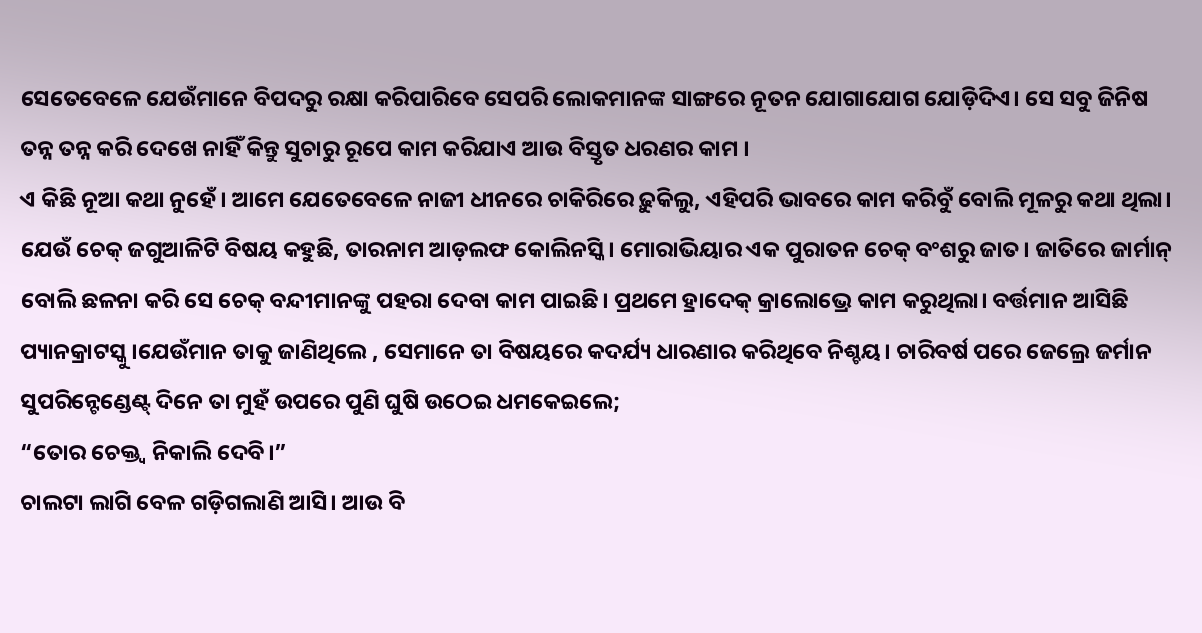ସେତେବେଳେ ଯେଉଁମାନେ ବିପଦରୁ ରକ୍ଷା କରିପାରିବେ ସେପରି ଲୋକମାନଙ୍କ ସାଙ୍ଗରେ ନୂତନ ଯୋଗାଯୋଗ ଯୋଡ଼ିଦିଏ। ସେ ସବୁ ଜିନିଷ ତନ୍ନ ତନ୍ନ କରି ଦେଖେ ନାହିଁ କିନ୍ତୁ ସୁଚାରୁ ରୂପେ କାମ କରିଯାଏ ଆଉ ବିସ୍ତୃତ ଧରଣର କାମ ।
ଏ କିଛି ନୂଆ କଥା ନୁହେଁ। ଆମେ ଯେତେବେଳେ ନାଜୀ ଧୀନରେ ଚାକିରିରେ ଢ଼ୁକିଲୁ, ଏହିପରି ଭାବରେ କାମ କରିବୁଁ ବୋଲି ମୂଳରୁ କଥା ଥିଲା।
ଯେଉଁ ଚେକ୍ ଜଗୁଆଳିଟି ବିଷୟ କହୁଛି, ତାରନାମ ଆଡ଼ଲଫ କୋଲିନସ୍କି। ମୋରାଭିୟାର ଏକ ପୁରାତନ ଚେକ୍ ବଂଶରୁ ଜାତ। ଜାତିରେ ଜାର୍ମାନ୍ ବୋଲି ଛଳନା କରି ସେ ଚେକ୍ ବନ୍ଦୀମାନଙ୍କୁ ପହରା ଦେବା କାମ ପାଇଛି। ପ୍ରଥମେ ହ୍ରାଦେକ୍ କ୍ରାଲୋଭ୍ରେ କାମ କରୁଥିଲା। ବର୍ତ୍ତମାନ ଆସିଛି ପ୍ୟାନକ୍ରାଟସ୍କୁ।ଯେଉଁମାନ ତାକୁ ଜାଣିଥିଲେ , ସେମାନେ ତା ବିଷୟରେ କଦର୍ଯ୍ୟ ଧାରଣାର କରିଥିବେ ନିଶ୍ଚୟ। ଚାରିବର୍ଷ ପରେ ଜେଲ୍ରେ ଜର୍ମାନ ସୁପରିନ୍ଟେଣ୍ଡେଣ୍ଟ୍ ଦିନେ ତା ମୁହଁ ଉପରେ ପୁଣି ଘୁଷି ଉଠେଇ ଧମକେଇଲେ;
“ତୋର ଚେକ୍ତ୍ବ ନିକାଲି ଦେବି।”
ଚାଲଟା ଲାଗି ବେଳ ଗଡ଼ିଗଲାଣି ଆସି। ଆଉ ବି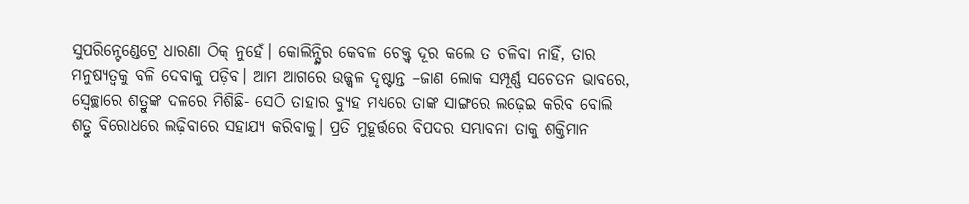ସୁପରିନ୍ଟେଣ୍ଡେଟ୍ରେ ଧାରଣା ଠିକ୍ ନୁହେଁ। କୋଲିନ୍ସ୍କିର କେବଳ ଚେକ୍ତ୍ବ ଦୂର କଲେ ତ ଚଳିବା ନାହିଁ, ତାର ମନୁଷ୍ୟତ୍ବକୁ ବଳି ଦେବାକୁ ପଡ଼ିବ। ଆମ ଆଗରେ ଉଜ୍ଜ୍ବଳ ଦୃଷ୍ଟାନ୍ତ –ଜାଣ ଲୋକ ସମ୍ପୂର୍ଣ୍ଣ ସଚେତନ ଭାବରେ, ସ୍ବେଚ୍ଛାରେ ଶତ୍ରୁଙ୍କ ଦଳରେ ମିଶିଛି- ସେଠି ତାହାର ବ୍ୟୁହ ମଧ୍ୟରେ ତାଙ୍କ ସାଙ୍ଗରେ ଲଢ଼େଇ କରିବ ବୋଲି ଶତ୍ରୁ ବିରୋଧରେ ଲଢ଼ିବାରେ ସହାଯ୍ୟ କରିବାକୁ। ପ୍ରତି ମୁହୂର୍ତ୍ତରେ ବିପଦର ସମ୍ଭାବନା ତାକୁ ଶକ୍ତିମାନ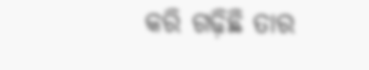କରି ଗଢ଼ିଛି ତାର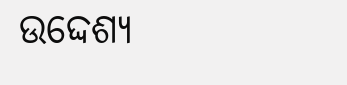ଉଦ୍ଦେଶ୍ୟ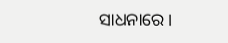ସାଧନାରେ।